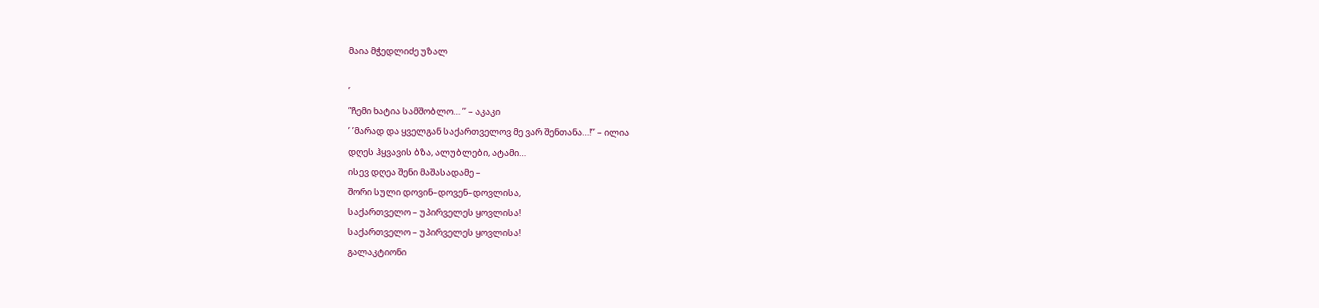მაია მჭედლიძე უზალ

’
”ჩემი ხატია სამშობლო… ’’ – აკაკი
’ ’მარად და ყველგან საქართველოვ მე ვარ შენთანა…!’’ – ილია
დღეს ჰყვავის ბზა, ალუბლები, ატამი…
ისევ დღეა შენი მაშასადამე –
შორი სული დოვინ–დოვენ–დოვლისა,
საქართველო – უპირველეს ყოვლისა!
საქართველო – უპირველეს ყოვლისა!
გალაკტიონი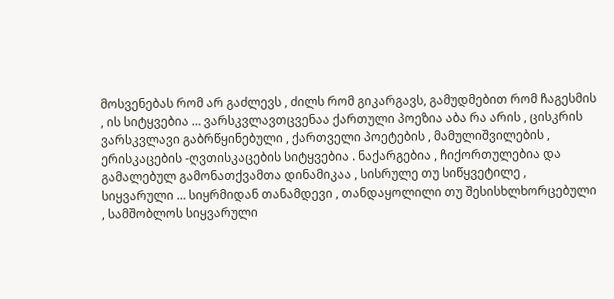მოსვენებას რომ არ გაძლევს , ძილს რომ გიკარგავს, გამუდმებით რომ ჩაგესმის , ის სიტყვებია … ვარსკვლავთცვენაა ქართული პოეზია აბა რა არის , ცისკრის ვარსკვლავი გაბრწყინებული , ქართველი პოეტების , მამულიშვილების , ერისკაცების -ღვთისკაცების სიტყვებია . ნაქარგებია , ჩიქორთულებია და გამალებულ გამონათქვამთა დინამიკაა , სისრულე თუ სიწყვეტილე , სიყვარული … სიყრმიდან თანამდევი , თანდაყოლილი თუ შესისხლხორცებული , სამშობლოს სიყვარული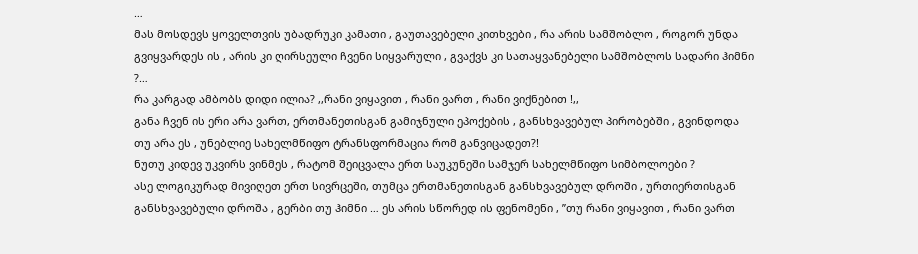…
მას მოსდევს ყოველთვის უბადრუკი კამათი , გაუთავებელი კითხვები , რა არის სამშობლო , როგორ უნდა გვიყვარდეს ის , არის კი ღირსეული ჩვენი სიყვარული , გვაქვს კი სათაყვანებელი სამშობლოს სადარი ჰიმნი ?…
რა კარგად ამბობს დიდი ილია? ,,რანი ვიყავით , რანი ვართ , რანი ვიქნებით !,,
განა ჩვენ ის ერი არა ვართ, ერთმანეთისგან გამიჯნული ეპოქების , განსხვავებულ პირობებში , გვინდოდა თუ არა ეს , უნებლიე სახელმწიფო ტრანსფორმაცია რომ განვიცადეთ?!
ნუთუ კიდევ უკვირს ვინმეს , რატომ შეიცვალა ერთ საუკუნეში სამჯერ სახელმწიფო სიმბოლოები ?
ასე ლოგიკურად მივიღეთ ერთ სივრცეში, თუმცა ერთმანეთისგან განსხვავებულ დროში , ურთიერთისგან განსხვავებული დროშა , გერბი თუ ჰიმნი … ეს არის სწორედ ის ფენომენი , ’’თუ რანი ვიყავით , რანი ვართ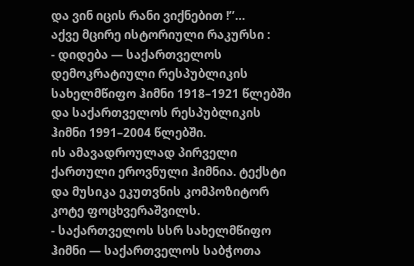და ვინ იცის რანი ვიქნებით !’’…
აქვე მცირე ისტორიული რაკურსი :
- დიდება — საქართველოს დემოკრატიული რესპუბლიკის სახელმწიფო ჰიმნი 1918–1921 წლებში და საქართველოს რესპუბლიკის ჰიმნი 1991–2004 წლებში.
ის ამავადროულად პირველი ქართული ეროვნული ჰიმნია. ტექსტი და მუსიკა ეკუთვნის კომპოზიტორ კოტე ფოცხვერაშვილს.
- საქართველოს სსრ სახელმწიფო ჰიმნი — საქართველოს საბჭოთა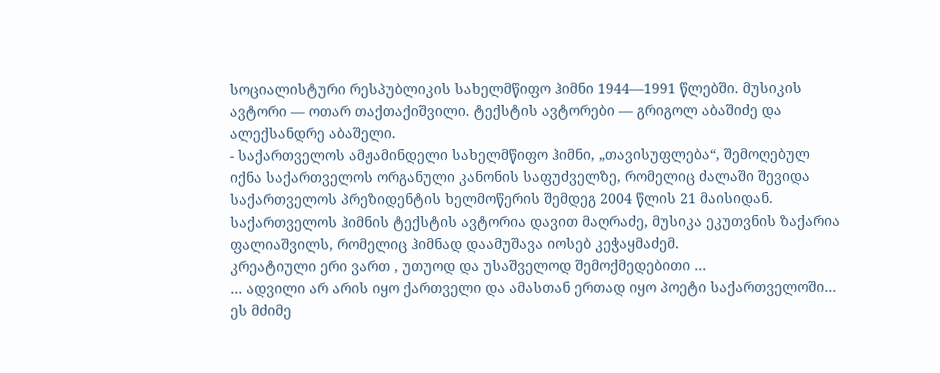სოციალისტური რესპუბლიკის სახელმწიფო ჰიმნი 1944—1991 წლებში. მუსიკის ავტორი — ოთარ თაქთაქიშვილი. ტექსტის ავტორები — გრიგოლ აბაშიძე და ალექსანდრე აბაშელი.
- საქართველოს ამჟამინდელი სახელმწიფო ჰიმნი, „თავისუფლება“, შემოღებულ იქნა საქართველოს ორგანული კანონის საფუძველზე, რომელიც ძალაში შევიდა საქართველოს პრეზიდენტის ხელმოწერის შემდეგ 2004 წლის 21 მაისიდან. საქართველოს ჰიმნის ტექსტის ავტორია დავით მაღრაძე, მუსიკა ეკუთვნის ზაქარია ფალიაშვილს, რომელიც ჰიმნად დაამუშავა იოსებ კეჭაყმაძემ.
კრეატიული ერი ვართ , უთუოდ და უსაშველოდ შემოქმედებითი …
… ადვილი არ არის იყო ქართველი და ამასთან ერთად იყო პოეტი საქართველოში…
ეს მძიმე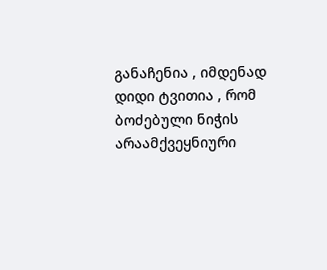განაჩენია , იმდენად დიდი ტვითია , რომ ბოძებული ნიჭის არაამქვეყნიური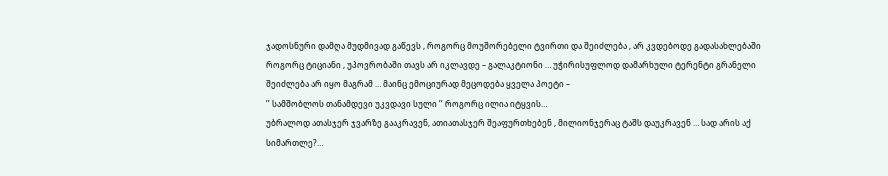ჯადოსნური დამღა მუდმივად გაწევს , როგორც მოუშორებელი ტვირთი და შეიძლება , არ კვდებოდე გადასახლებაში როგორც ტიციანი , უპოვრობაში თავს არ იკლავდე – გალაკტიონი … უჭირისუფლოდ დამარხული ტერენტი გრანელი შეიძლება არ იყო მაგრამ … მაინც ემოციურად მეცოდება ყველა პოეტი –
’’ სამშობლოს თანამდევი უკვდავი სული ’’ როგორც ილია იტყვის…
უბრალოდ ათასჯერ ჯვარზე გააკრავენ, ათიათასჯერ შეაფურთხებენ , მილიონჯერაც ტაშს დაუკრავენ … სად არის აქ სიმართლე?…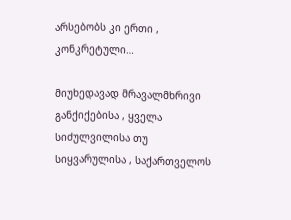არსებობს კი ერთი , კონკრეტული…

მიუხედავად მრავალმხრივი განქიქებისა , ყველა სიძულვილისა თუ სიყვარულისა , საქართველოს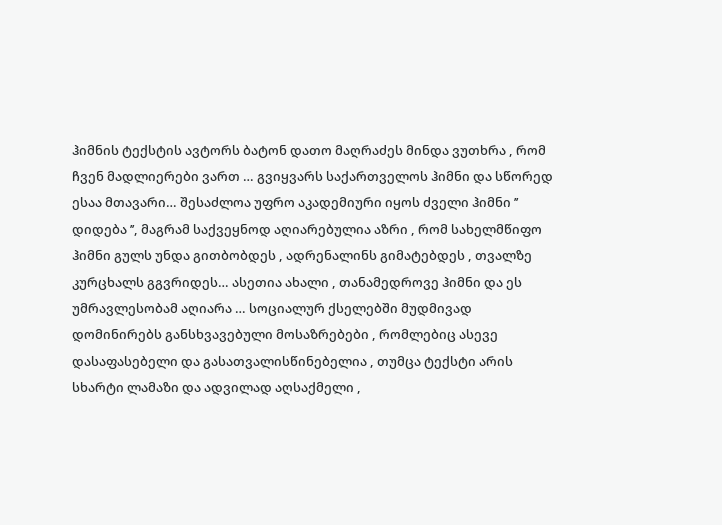ჰიმნის ტექსტის ავტორს ბატონ დათო მაღრაძეს მინდა ვუთხრა , რომ ჩვენ მადლიერები ვართ … გვიყვარს საქართველოს ჰიმნი და სწორედ ესაა მთავარი… შესაძლოა უფრო აკადემიური იყოს ძველი ჰიმნი ’’ დიდება ’’, მაგრამ საქვეყნოდ აღიარებულია აზრი , რომ სახელმწიფო ჰიმნი გულს უნდა გითბობდეს , ადრენალინს გიმატებდეს , თვალზე კურცხალს გგვრიდეს… ასეთია ახალი , თანამედროვე ჰიმნი და ეს უმრავლესობამ აღიარა … სოციალურ ქსელებში მუდმივად დომინირებს განსხვავებული მოსაზრებები , რომლებიც ასევე დასაფასებელი და გასათვალისწინებელია , თუმცა ტექსტი არის სხარტი ლამაზი და ადვილად აღსაქმელი ,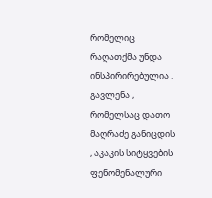რომელიც რაღათქმა უნდა ინსპირირებულია .
გავლენა , რომელსაც დათო მაღრაძე განიცდის , აკაკის სიტყვების ფენომენალური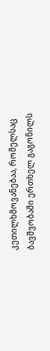კეთილხმოვანებაა, რომელსაც ბავშვობაში ერთხელ გაგონილს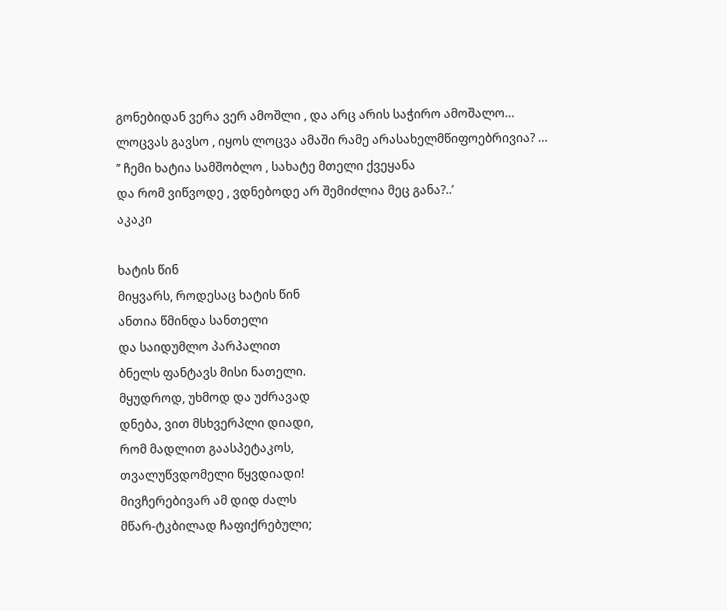გონებიდან ვერა ვერ ამოშლი , და არც არის საჭირო ამოშალო…
ლოცვას გავსო , იყოს ლოცვა ამაში რამე არასახელმწიფოებრივია? …
’’ ჩემი ხატია სამშობლო , სახატე მთელი ქვეყანა
და რომ ვიწვოდე , ვდნებოდე არ შემიძლია მეც განა?..’
აკაკი

ხატის წინ
მიყვარს, როდესაც ხატის წინ
ანთია წმინდა სანთელი
და საიდუმლო პარპალით
ბნელს ფანტავს მისი ნათელი.
მყუდროდ, უხმოდ და უძრავად
დნება, ვით მსხვერპლი დიადი,
რომ მადლით გაასპეტაკოს,
თვალუწვდომელი წყვდიადი!
მივჩერებივარ ამ დიდ ძალს
მწარ-ტკბილად ჩაფიქრებული;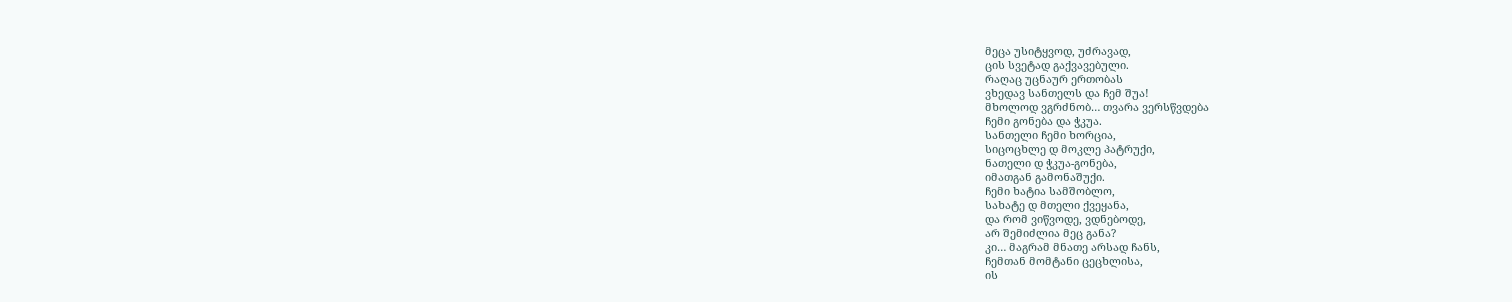მეცა უსიტყვოდ, უძრავად,
ცის სვეტად გაქვავებული.
რაღაც უცნაურ ერთობას
ვხედავ სანთელს და ჩემ შუა!
მხოლოდ ვგრძნობ… თვარა ვერსწვდება
ჩემი გონება და ჭკუა.
სანთელი ჩემი ხორცია,
სიცოცხლე დ მოკლე პატრუქი,
ნათელი დ ჭკუა-გონება,
იმათგან გამონაშუქი.
ჩემი ხატია სამშობლო,
სახატე დ მთელი ქვეყანა,
და რომ ვიწვოდე, ვდნებოდე,
არ შემიძლია მეც განა?
კი… მაგრამ მნათე არსად ჩანს,
ჩემთან მომტანი ცეცხლისა,
ის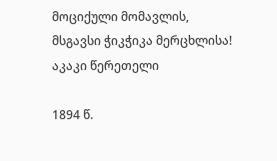მოციქული მომავლის,
მსგავსი ჭიკჭიკა მერცხლისა!
აკაკი წერეთელი

1894 წ.